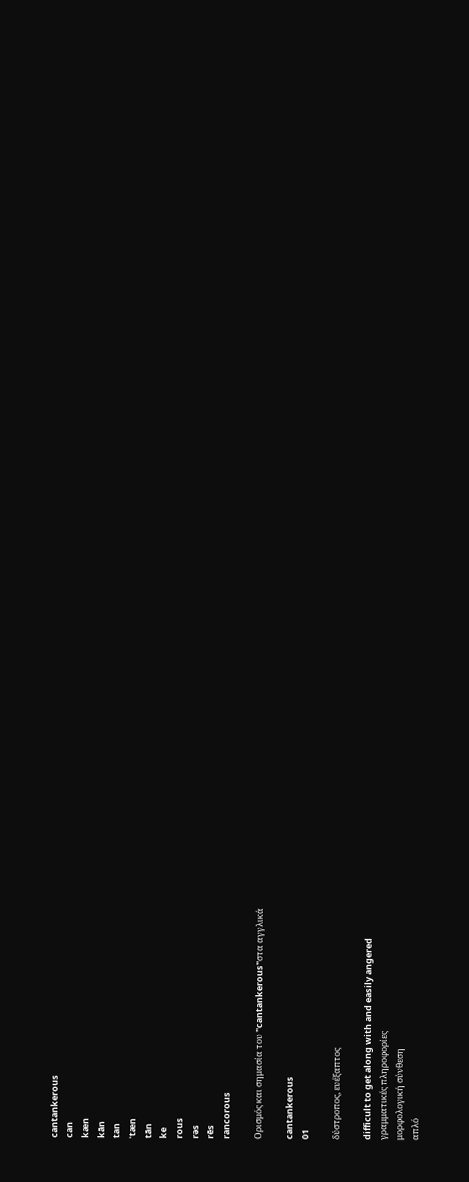cantankerous
can
kæn
kān
tan
ˈtæn
tān
ke
rous
rəs
rēs
rancorous

Ορισμός και σημασία του "cantankerous"στα αγγλικά

cantankerous
01

δύστροπος, ευέξαπτος

difficult to get along with and easily angered
γραμματικές πληροφορίες
μορφολογική σύνθεση
απλό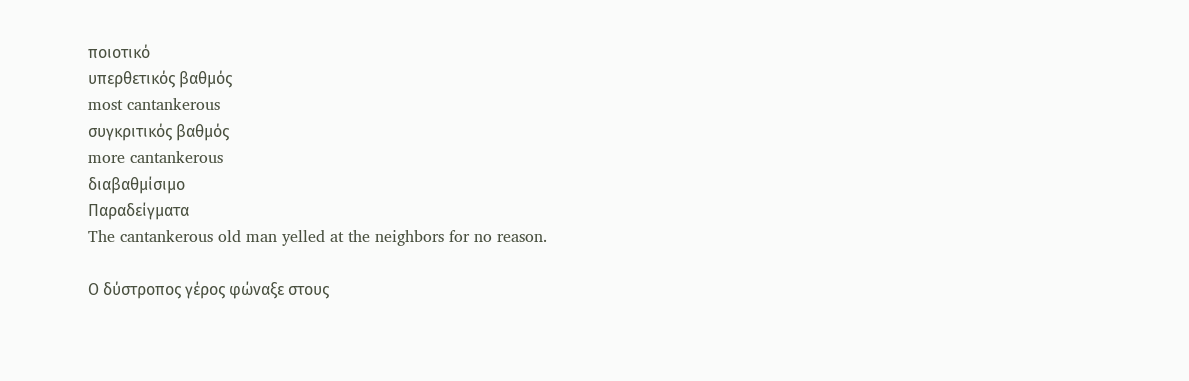ποιοτικό
υπερθετικός βαθμός
most cantankerous
συγκριτικός βαθμός
more cantankerous
διαβαθμίσιμο
Παραδείγματα
The cantankerous old man yelled at the neighbors for no reason.

Ο δύστροπος γέρος φώναξε στους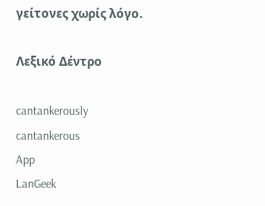γείτονες χωρίς λόγο.

Λεξικό Δέντρο

cantankerously
cantankerous
App
LanGeek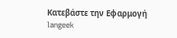Κατεβάστε την Εφαρμογή
langeek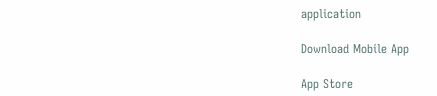application

Download Mobile App

App Store